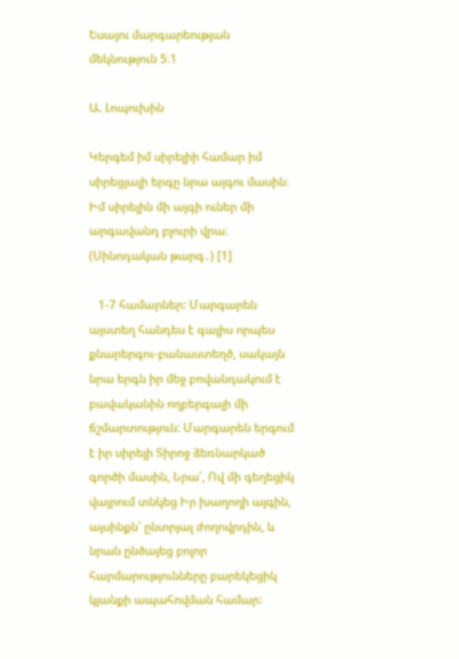Եսայու մարգարեության մեկնություն 5։1

Ա. Լոպուխին

Կերգեմ իմ սիրելիի համար իմ սիրեցյալի երգը նրա այգու մասին։ Իմ սիրելին մի այգի ուներ մի արգավանդ բլուրի վրա։ (Սինոդական թարգ․) [1]

   1-7 համարներ: Մարգարեն այստեղ հանդես է գալիս որպես քնարերգու-բանաստեղծ, սակայն նրա երգն իր մեջ բովանդակում է բավականին ողբերգալի մի ճշմարտություն: Մարգարեն երգում է իր սիրելի Տիրոջ ձեռնարկած գործի մասին, Նրա՛, Ով մի գեղեցիկ վայրում տնկեց Իր խաղողի այգին, այսինքն՝ ընտրյալ ժողովրդին, և նրան ընծայեց բոլոր հարմարությունները բարեկեցիկ կյանքի ապահովման համար: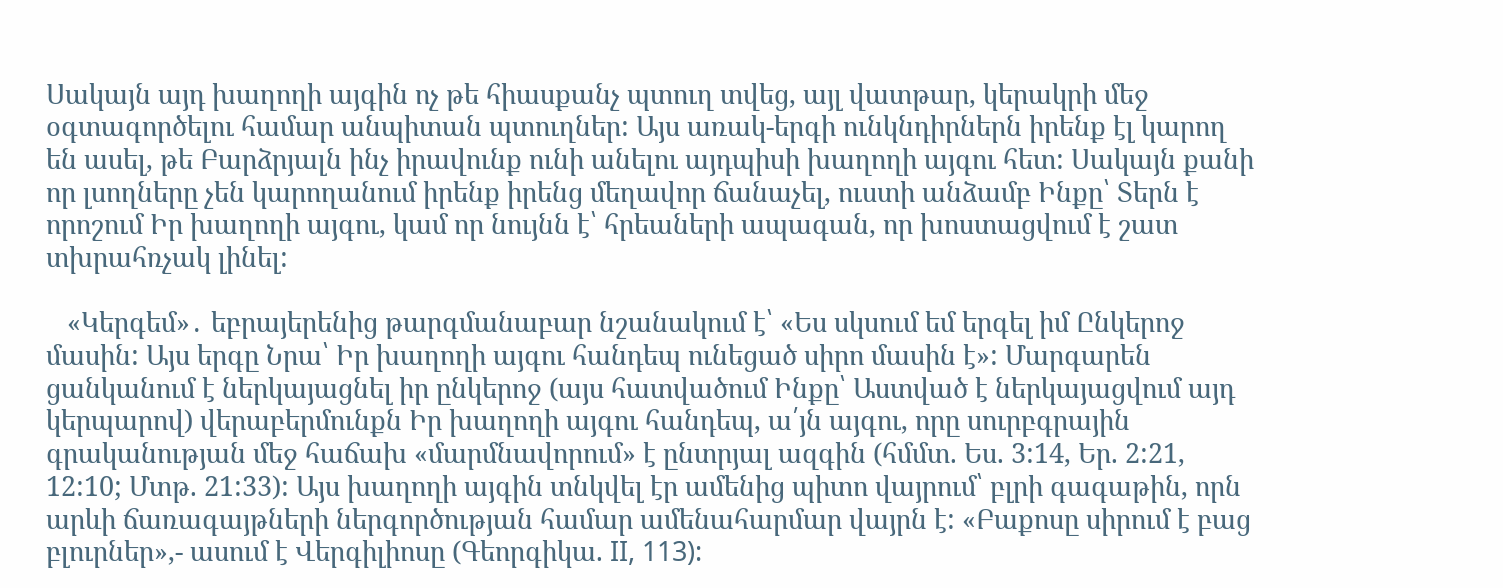Սակայն այդ խաղողի այգին ոչ թե հիասքանչ պտուղ տվեց, այլ վատթար, կերակրի մեջ օգտագործելու համար անպիտան պտուղներ: Այս առակ-երգի ունկնդիրներն իրենք էլ կարող են ասել, թե Բարձրյալն ինչ իրավունք ունի անելու այդպիսի խաղողի այգու հետ: Սակայն քանի որ լսողները չեն կարողանում իրենք իրենց մեղավոր ճանաչել, ուստի անձամբ Ինքը՝ Տերն է որոշում Իր խաղողի այգու, կամ որ նույնն է՝ հրեաների ապագան, որ խոստացվում է շատ տխրահռչակ լինել:

   «Կերգեմ»․ եբրայերենից թարգմանաբար նշանակում է՝ «Ես սկսում եմ երգել իմ Ընկերոջ մասին: Այս երգը Նրա՝ Իր խաղողի այգու հանդեպ ունեցած սիրո մասին է»: Մարգարեն ցանկանում է ներկայացնել իր ընկերոջ (այս հատվածում Ինքը՝ Աստված է ներկայացվում այդ կերպարով) վերաբերմունքն Իր խաղողի այգու հանդեպ, ա՛յն այգու, որը սուրբգրային գրականության մեջ հաճախ «մարմնավորում» է ընտրյալ ազգին (հմմտ. Ես. 3:14, Եր. 2:21, 12:10; Մտթ. 21:33): Այս խաղողի այգին տնկվել էր ամենից պիտո վայրում՝ բլրի գագաթին, որն արևի ճառագայթների ներգործության համար ամենահարմար վայրն է: «Բաքոսը սիրում է բաց բլուրներ»,- ասում է Վերգիլիոսը (Գեորգիկա. II, 113):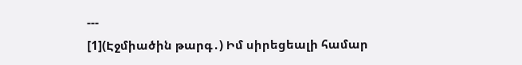---
[1](Էջմիածին թարգ․) Իմ սիրեցեալի համար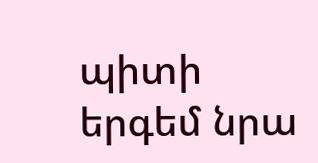պիտի երգեմ նրա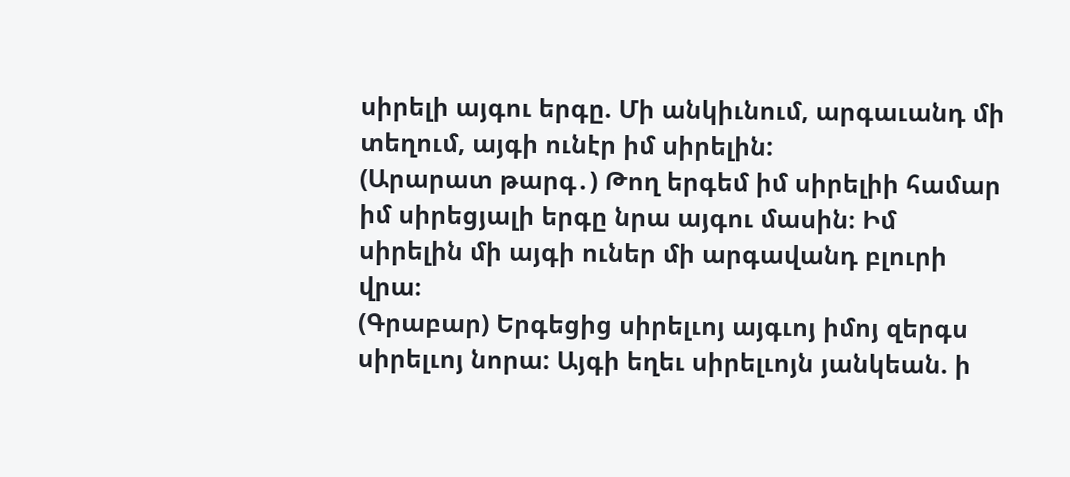սիրելի այգու երգը. Մի անկիւնում, արգաւանդ մի տեղում, այգի ունէր իմ սիրելին:
(Արարատ թարգ․) Թող երգեմ իմ սիրելիի համար իմ սիրեցյալի երգը նրա այգու մասին։ Իմ սիրելին մի այգի ուներ մի արգավանդ բլուրի վրա։
(Գրաբար) Երգեցից սիրելւոյ այգւոյ իմոյ զերգս սիրելւոյ նորա: Այգի եղեւ սիրելւոյն յանկեան. ի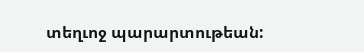տեղւոջ պարարտութեան: